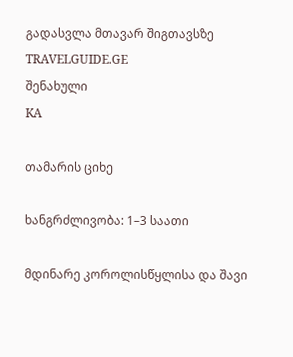გადასვლა მთავარ შიგთავსზე
TRAVELGUIDE.GE
შენახული
KA

თამარის ციხე

ხანგრძლივობა: 1–3 საათი

მდინარე კოროლისწყლისა და შავი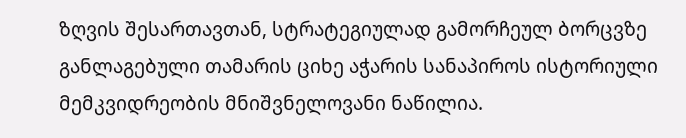ზღვის შესართავთან, სტრატეგიულად გამორჩეულ ბორცვზე განლაგებული თამარის ციხე აჭარის სანაპიროს ისტორიული მემკვიდრეობის მნიშვნელოვანი ნაწილია.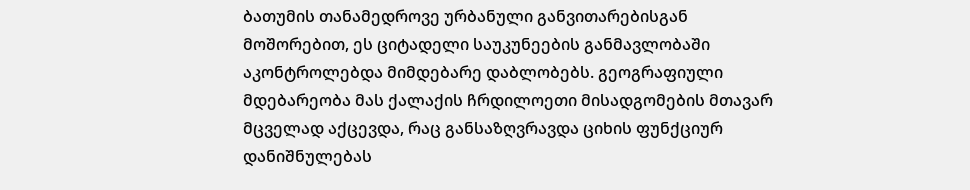ბათუმის თანამედროვე ურბანული განვითარებისგან მოშორებით, ეს ციტადელი საუკუნეების განმავლობაში აკონტროლებდა მიმდებარე დაბლობებს. გეოგრაფიული მდებარეობა მას ქალაქის ჩრდილოეთი მისადგომების მთავარ მცველად აქცევდა, რაც განსაზღვრავდა ციხის ფუნქციურ დანიშნულებას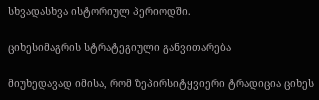სხვადასხვა ისტორიულ პერიოდში.

ციხესიმაგრის სტრატეგიული განვითარება

მიუხედავად იმისა, რომ ზეპირსიტყვიერი ტრადიცია ციხეს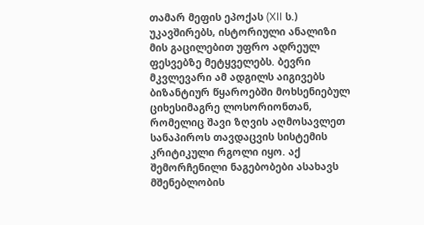თამარ მეფის ეპოქას (XII ს.) უკავშირებს, ისტორიული ანალიზი მის გაცილებით უფრო ადრეულ ფესვებზე მეტყველებს. ბევრი მკვლევარი ამ ადგილს აიგივებს ბიზანტიურ წყაროებში მოხსენიებულ ციხესიმაგრე ლოსორიონთან, რომელიც შავი ზღვის აღმოსავლეთ სანაპიროს თავდაცვის სისტემის კრიტიკული რგოლი იყო. აქ შემორჩენილი ნაგებობები ასახავს მშენებლობის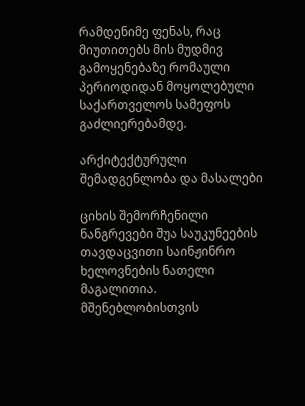რამდენიმე ფენას, რაც მიუთითებს მის მუდმივ გამოყენებაზე რომაული პერიოდიდან მოყოლებული საქართველოს სამეფოს გაძლიერებამდე.

არქიტექტურული შემადგენლობა და მასალები

ციხის შემორჩენილი ნანგრევები შუა საუკუნეების თავდაცვითი საინჟინრო ხელოვნების ნათელი მაგალითია. მშენებლობისთვის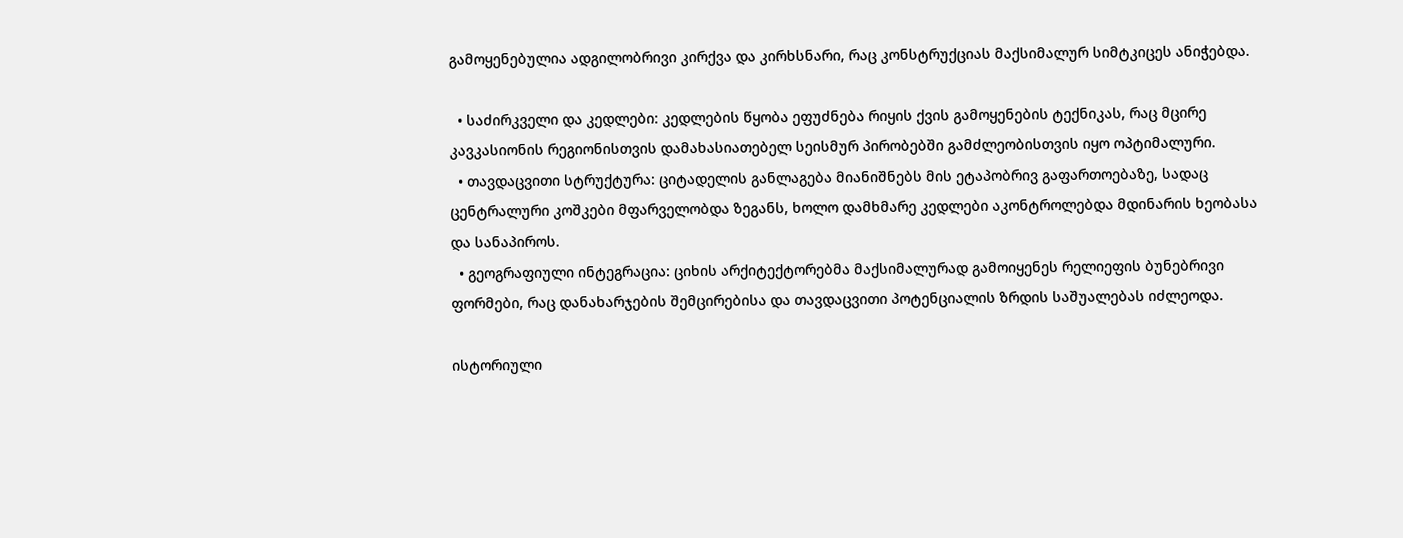გამოყენებულია ადგილობრივი კირქვა და კირხსნარი, რაც კონსტრუქციას მაქსიმალურ სიმტკიცეს ანიჭებდა.

  • საძირკველი და კედლები: კედლების წყობა ეფუძნება რიყის ქვის გამოყენების ტექნიკას, რაც მცირე კავკასიონის რეგიონისთვის დამახასიათებელ სეისმურ პირობებში გამძლეობისთვის იყო ოპტიმალური.
  • თავდაცვითი სტრუქტურა: ციტადელის განლაგება მიანიშნებს მის ეტაპობრივ გაფართოებაზე, სადაც ცენტრალური კოშკები მფარველობდა ზეგანს, ხოლო დამხმარე კედლები აკონტროლებდა მდინარის ხეობასა და სანაპიროს.
  • გეოგრაფიული ინტეგრაცია: ციხის არქიტექტორებმა მაქსიმალურად გამოიყენეს რელიეფის ბუნებრივი ფორმები, რაც დანახარჯების შემცირებისა და თავდაცვითი პოტენციალის ზრდის საშუალებას იძლეოდა.

ისტორიული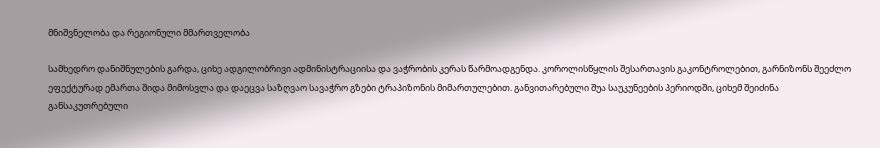მნიშვნელობა და რეგიონული მმართველობა

სამხედრო დანიშნულების გარდა, ციხე ადგილობრივი ადმინისტრაციისა და ვაჭრობის კერას წარმოადგენდა. კოროლისწყლის შესართავის გაკონტროლებით, გარნიზონს შეეძლო ეფექტურად ემართა შიდა მიმოსვლა და დაეცვა საზღვაო სავაჭრო გზები ტრაპიზონის მიმართულებით. განვითარებული შუა საუკუნეების პერიოდში, ციხემ შეიძინა განსაკუთრებული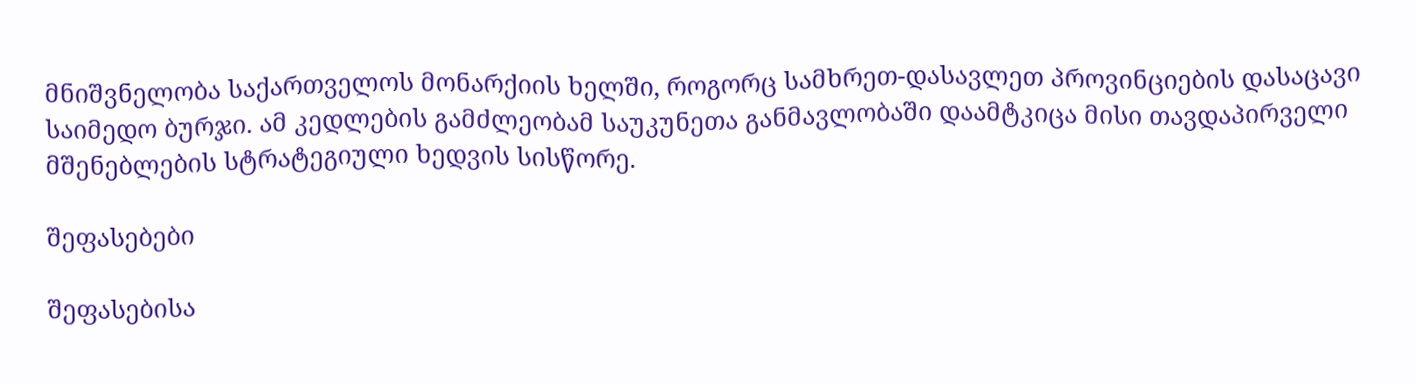მნიშვნელობა საქართველოს მონარქიის ხელში, როგორც სამხრეთ-დასავლეთ პროვინციების დასაცავი საიმედო ბურჯი. ამ კედლების გამძლეობამ საუკუნეთა განმავლობაში დაამტკიცა მისი თავდაპირველი მშენებლების სტრატეგიული ხედვის სისწორე.

შეფასებები

შეფასებისა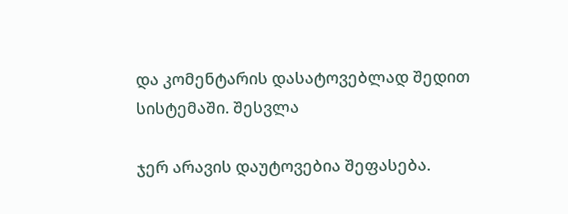და კომენტარის დასატოვებლად შედით სისტემაში. შესვლა

ჯერ არავის დაუტოვებია შეფასება.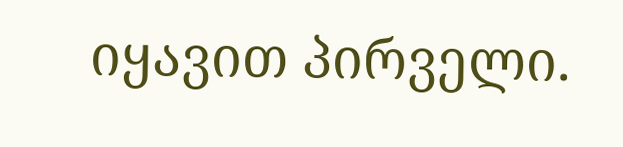იყავით პირველი.